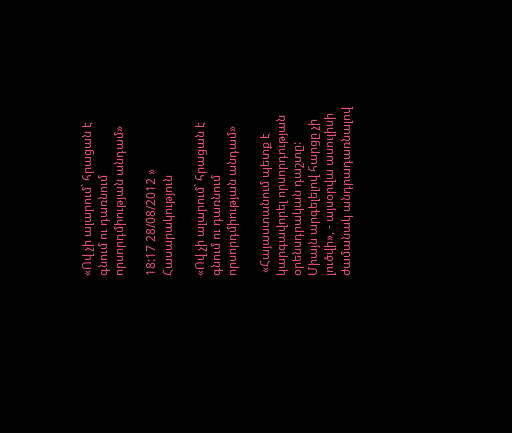«Ով չի ալարում` հրացան է գնում ու դառնում որսորդմիության անդամ»

18:17 28/08/2012 » Հասարակություն

«Ով չի ալարում` հրացան է գնում ու դառնում որսորդմիության անդամ»

 «Հայաստանում պետք է կարգավորել որսորդության օրենսդրական դաշտը: Միայն արգելելով հարցը չի լուծվի», - այսօրվա ասուլիսի ժամանակ անդրադառնալով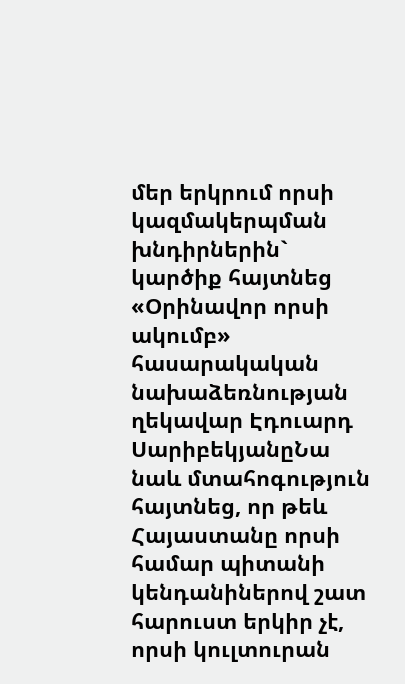մեր երկրում որսի կազմակերպման խնդիրներին` կարծիք հայտնեց «Օրինավոր որսի ակումբ» հասարակական նախաձեռնության ղեկավար Էդուարդ ՍարիբեկյանըՆա նաև մտահոգություն հայտնեց, որ թեև Հայաստանը որսի համար պիտանի կենդանիներով շատ հարուստ երկիր չէ, որսի կուլտուրան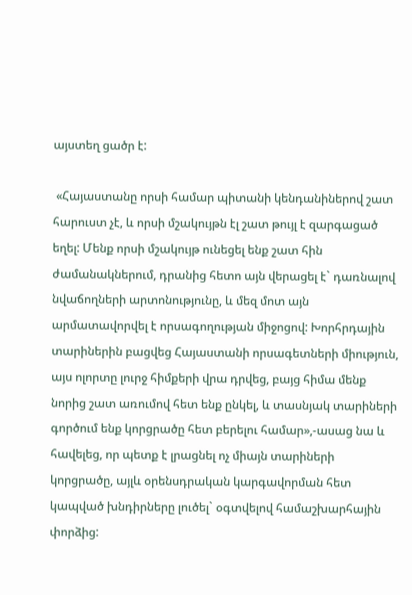այստեղ ցածր է:

 «Հայաստանը որսի համար պիտանի կենդանիներով շատ հարուստ չէ, և որսի մշակույթն էլ շատ թույլ է զարգացած եղել: Մենք որսի մշակույթ ունեցել ենք շատ հին ժամանակներում, դրանից հետո այն վերացել է` դառնալով նվաճողների արտոնությունը, և մեզ մոտ այն արմատավորվել է որսագողության միջոցով: Խորհրդային տարիներին բացվեց Հայաստանի որսագետների միություն, այս ոլորտը լուրջ հիմքերի վրա դրվեց, բայց հիմա մենք նորից շատ առումով հետ ենք ընկել, և տասնյակ տարիների գործում ենք կորցրածը հետ բերելու համար»,-ասաց նա և հավելեց, որ պետք է լրացնել ոչ միայն տարիների կորցրածը, այլև օրենսդրական կարգավորման հետ կապված խնդիրները լուծել` օգտվելով համաշխարհային փորձից: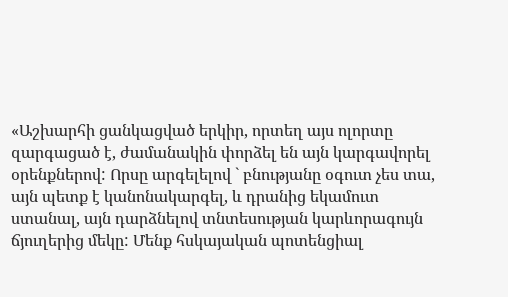«Աշխարհի ցանկացված երկիր, որտեղ այս ոլորտը զարգացած է, ժամանակին փորձել են այն կարգավորել օրենքներով: Որսը արգելելով ` բնությանը օգուտ չես տա, այն պետք է կանոնակարգել, և դրանից եկամուտ ստանալ, այն դարձնելով տնտեսության կարևորագույն ճյուղերից մեկը: Մենք հսկայական պոտենցիալ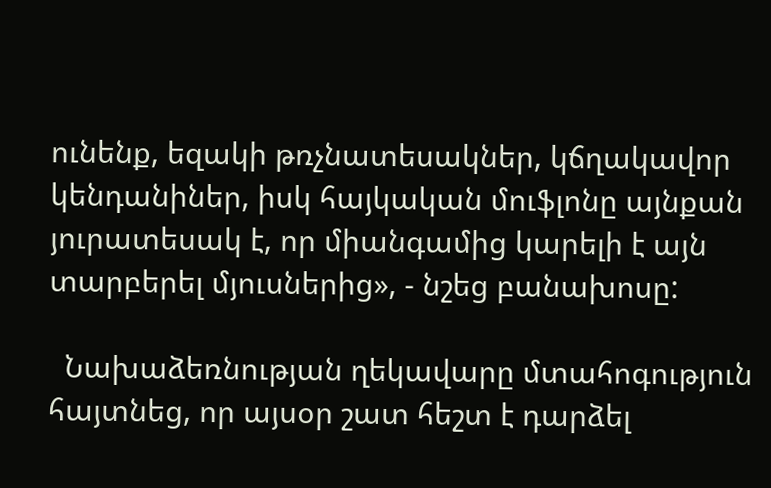ունենք, եզակի թռչնատեսակներ, կճղակավոր կենդանիներ, իսկ հայկական մուֆլոնը այնքան յուրատեսակ է, որ միանգամից կարելի է այն տարբերել մյուսներից», - նշեց բանախոսը:

  Նախաձեռնության ղեկավարը մտահոգություն հայտնեց, որ այսօր շատ հեշտ է դարձել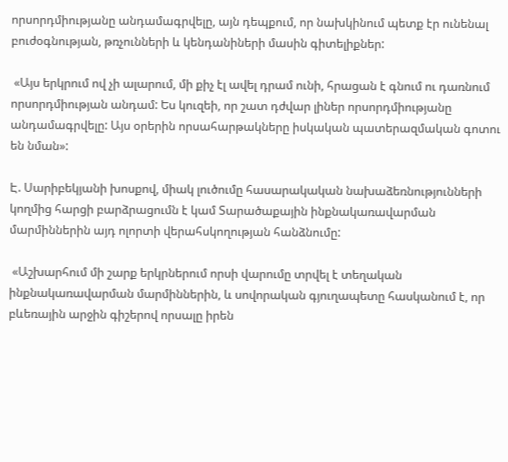որսորդմիությանը անդամագրվելը, այն դեպքում, որ նախկինում պետք էր ունենալ բուժօգնության, թռչունների և կենդանիների մասին գիտելիքներ:

 «Այս երկրում ով չի ալարում, մի քիչ էլ ավել դրամ ունի, հրացան է գնում ու դառնում որսորդմիության անդամ: Ես կուզեի, որ շատ դժվար լիներ որսորդմիությանը անդամագրվելը: Այս օրերին որսահարթակները իսկական պատերազմական գոտու են նման»:

Է. Սարիբեկյանի խոսքով, միակ լուծումը հասարակական նախաձեռնությունների կողմից հարցի բարձրացումն է կամ Տարածաքային ինքնակառավարման մարմիններին այդ ոլորտի վերահսկողության հանձնումը:

 «Աշխարհում մի շարք երկրներում որսի վարումը տրվել է տեղական ինքնակառավարման մարմիններին, և սովորական գյուղապետը հասկանում է, որ բևեռային արջին գիշերով որսալը իրեն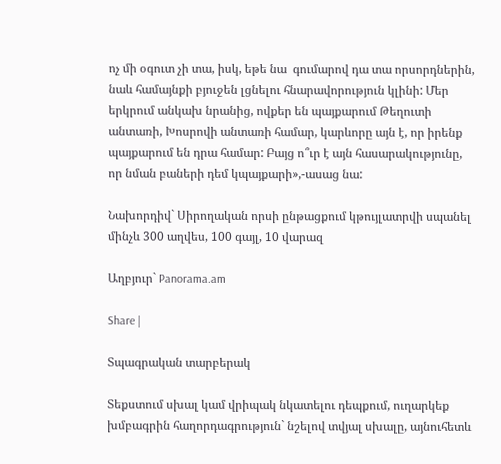ոչ մի օգուտ չի տա, իսկ, եթե նա  գումարով դա տա որսորդներին, նաև համայնքի բյուջեն լցնելու հնարավորություն կլինի: Մեր երկրում անկախ նրանից, ովքեր են պայքարում Թեղուտի անտառի, Խոսրովի անտառի համար, կարևորը այն է, որ իրենք պայքարում են դրա համար: Բայց ո՞ւր է այն հասարակությունը, որ նման բաների դեմ կպայքարի»,-ասաց նա:

Նախորդիվ` Սիրողական որսի ընթացքում կթույլատրվի սպանել մինչև 300 աղվես, 100 գայլ, 10 վարազ

Աղբյուր` Panorama.am

Share |

Տպագրական տարբերակ

Տեքստում սխալ կամ վրիպակ նկատելու դեպքում, ուղարկեք խմբագրին հաղորդագրություն` նշելով տվյալ սխալը, այնուհետև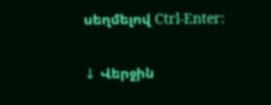սեղմելով Ctrl-Enter:

↓ Վերջին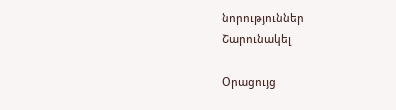նորություններ
Շարունակել

Օրացույց